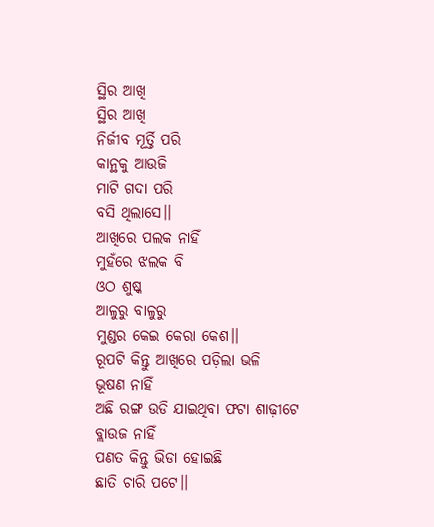ସ୍ଥିର ଆଖି
ସ୍ଥିର ଆଖି
ନିର୍ଜୀବ ମୂର୍ତ୍ତି ପରି
କାନ୍ଥକୁ ଆଉଜି
ମାଟି ଗଦା ପରି
ବସି ଥିଲାସେ।।
ଆଖିରେ ପଲକ ନାହିଁ
ମୁହଁରେ ଝଲକ ବି
ଓଠ ଶୁଷ୍କ
ଆଳୁରୁ ବାଳୁରୁ
ମୁଣ୍ଡର କେଇ କେରା କେଶ।।
ରୂପଟି କିନ୍ତୁ ଆଖିରେ ପଡ଼ିଲା ଭଳି
ଭୂଷଣ ନାହିଁ
ଅଛି ରଙ୍ଗ ଉଡି ଯାଇଥିବା ଫଟା ଶାଢ଼ୀଟେ
ବ୍ଲାଉଜ ନାହିଁ
ପଣତ କିନ୍ତୁ ଭିଡା ହୋଇଛି
ଛାତି ଚାରି ପଟେ।।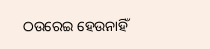ଠଉରେଇ ହେଉନାହିଁ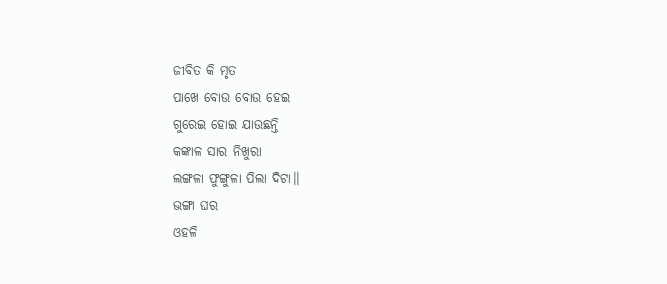ଜୀବିତ କି ମୃତ
ପାଖେ ବୋଉ ବୋଉ ହେଇ
ଗୁରେଇ ହୋଇ ଯାଉଛନ୍ତି
କଙ୍କାଳ ସାର ନିଖୁରା
ଲଙ୍ଗଳା ଫୁଙ୍ଗୁଳା ପିଲା ଦିଟା।।
ଭଙ୍ଗା ଘର
ଓହଳି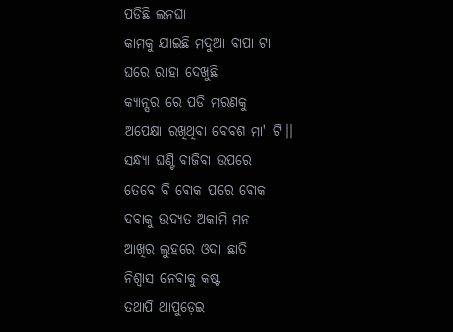ପଡିଛି ଲନଘା
କାମକୁ ଯାଇଛି ମଦୁଆ ବାପା ଟା
ଘରେ ରାହା ଦେଖୁଛି
କ୍ୟାନ୍ସର ରେ ପଡି ମରଣକୁ
ଅପେକ୍ଷା ରଖିଥିବା ବେବଶ ମା' ଟି।।
ସନ୍ଧ୍ୟା ଘଣ୍ଟି ବାଜିବା ଉପରେ
ତେବେ ବି ଵୋକ ପରେ ଵୋକ
ଦବାକୁ ଉଦ୍ୟତ ଅକାମି ମନ
ଆଖିର ଲୁହରେ ଓଦା ଛାତି
ନିଶ୍ୱାସ ନେବାକୁ କଷ୍ଟ
ତଥାପି ଥାପୁଡ଼େଇ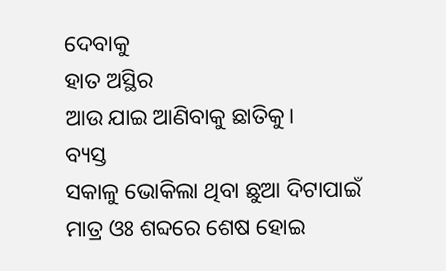ଦେବାକୁ
ହାତ ଅସ୍ଥିର
ଆଉ ଯାଇ ଆଣିବାକୁ ଛାତିକୁ।
ବ୍ୟସ୍ତ
ସକାଳୁ ଭୋକିଲା ଥିବା ଛୁଆ ଦିଟାପାଇଁ
ମାତ୍ର ଓଃ ଶବ୍ଦରେ ଶେଷ ହୋଇ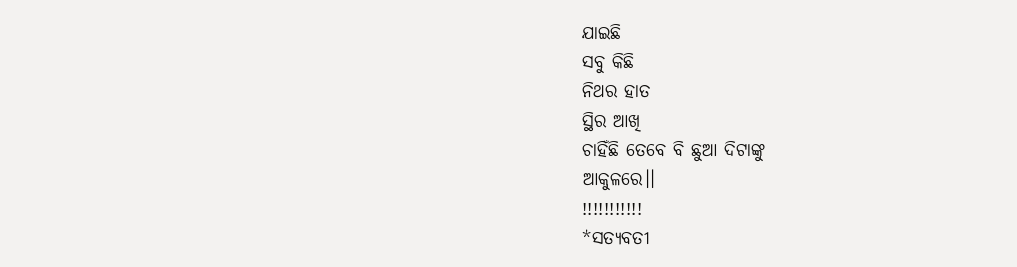ଯାଇଛି
ସବୁ କିଛି
ନିଥର ହାତ
ସ୍ଥିର ଆଖି
ଚାହିଁଛି ତେବେ ବି ଛୁଆ ଦିଟାଙ୍କୁ
ଆକୁଳରେ।।
!!!!!!!!!!!
*ସତ୍ୟବତୀ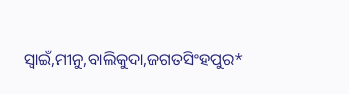ସ୍ଵାଇଁ,ମୀନୁ,ବାଲିକୁଦା,ଜଗତସିଂହପୁର*